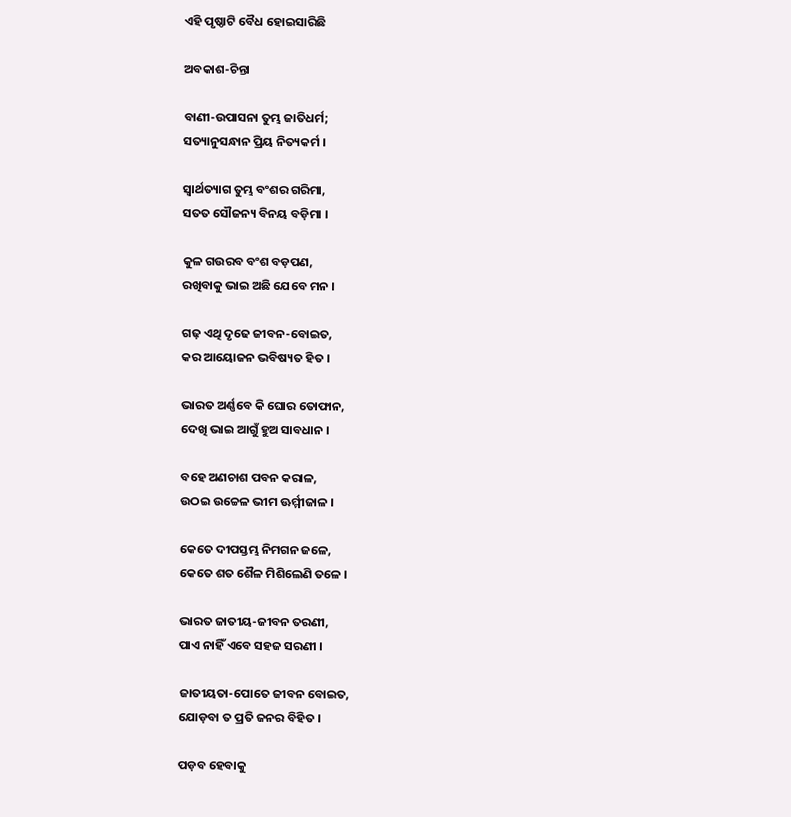ଏହି ପୃଷ୍ଠାଟି ବୈଧ ହୋଇସାରିଛି

ଅବକାଶ-ଚିନ୍ତା

ବାଣୀ-ଉପାସନା ତୁମ୍ଭ ଜାତିଧର୍ମ;
ସତ୍ୟାନୁସନ୍ଧାନ ପ୍ରିୟ ନିତ୍ୟକର୍ମ ।

ସ୍ୱାର୍ଥତ୍ୟାଗ ତୁମ୍ଭ ବଂଶର ଗରିମା,
ସତ‌ତ ସୌଜନ୍ୟ ବିନୟ ବଡ଼ିମା ।

କୁଳ ଗଉରବ ବଂଶ ବଡ଼ପଣ,
ରଖିବାକୁ ଭାଇ ଅଛି ଯେବେ ମନ ।

ଗଢ଼ ଏଥି ଦୃଢେ ଜୀବନ-ବୋଇତ,
କର ଆୟୋଜନ ଭବିଷ୍ୟତ ହିତ ।

ଭାରତ ଅର୍ଣ୍ଣବେ କି ଘୋର ତୋଫାନ,
ଦେଖି ଭାଇ ଆଗୁଁ ହୁଅ ସାବଧାନ ।

ବହେ ଅଣଚାଶ ପବନ କରାଳ,
ଉଠଇ ଉଚ୍ଚେଳ ଭୀମ ଊର୍ମ୍ମୀଜାଳ ।

କେତେ ଦୀପସ୍ତମ୍ଭ ନିମଗନ ଜଳେ,
କେତେ ଶତ ଶୈଳ ମିଶିଲେଣି ତଳେ ।

ଭାରତ ଜାତୀୟ-ଜୀବନ ତରଣୀ,
ପାଏ ନାହିଁ ଏବେ ସହଜ ସରଣୀ ।

ଜାତୀୟତା-ପୋତେ ଜୀବନ ବୋଇତ,
ଯୋଡ଼ବା ତ ପ୍ରତି ଜନର ବିହିତ ।

ପଡ଼ବ ହେବାକୁ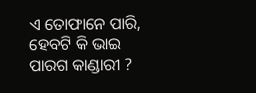ଏ ତୋଫାନେ ପାରି,
ହେବଟି କି ଭାଇ ପାରଗ କାଣ୍ଡାରୀ ?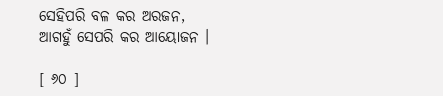ସେହିପରି ବଳ କର ଅରଜନ,
ଆଗହୁଁ ସେପରି କର ଆୟୋଜନ ।

[ ୬୦ ]